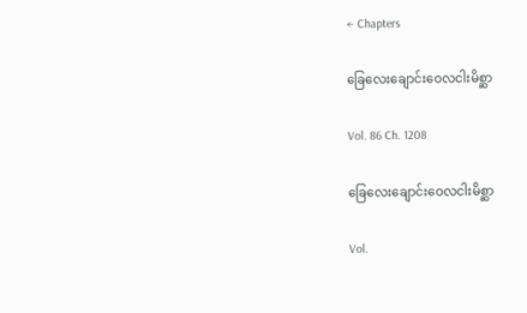← Chapters

ခြေလေးချောင်းဝေလငါးမိစ္ဆာ

Vol. 86 Ch. 1208

ခြေလေးချောင်းဝေလငါးမိစ္ဆာ

Vol.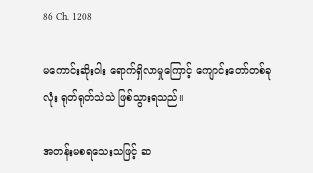86 Ch. 1208

မကောင်းဆိုးဝါး ရောက်ရှိလာမှုကြောင့် ကျောင်းတော်တစ်ခုလုံး ရုတ်ရုတ်သဲသဲ ဖြစ်သွားရသည်။

အတန်းမစရသေးသဖြင့် ဆ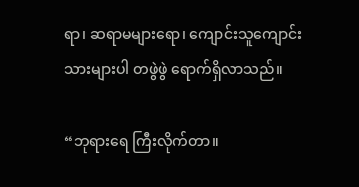ရာ၊ ဆရာမများရော၊ ကျောင်းသူကျောင်းသားများပါ တဖွဲဖွဲ ရောက်ရှိလာသည်။

“ဘုရားရေ ကြီးလိုက်တာ။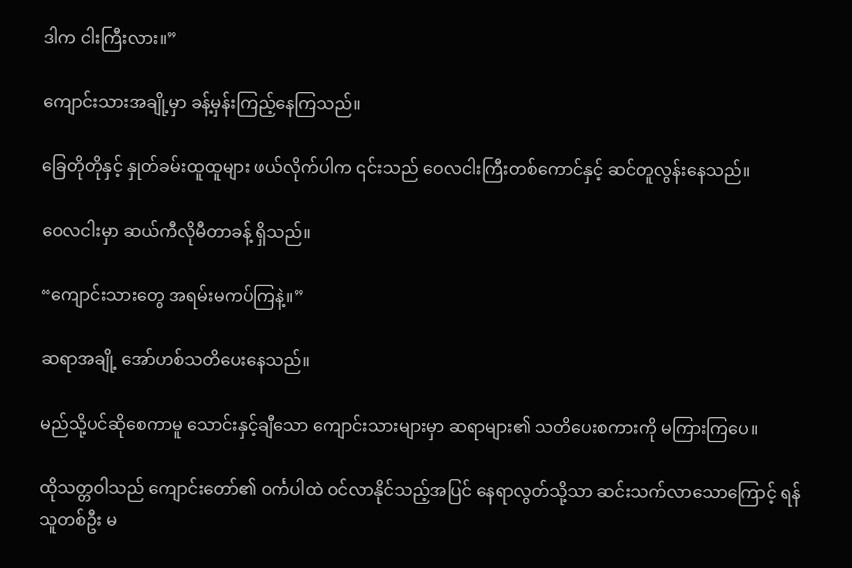ဒါက ငါးကြီးလား။”

ကျောင်းသားအချို့မှာ ခန့်မှန်းကြည့်နေကြသည်။

ခြေတိုတိုနှင့် နှုတ်ခမ်းထူထူများ ဖယ်လိုက်ပါက ၎င်းသည် ဝေလငါးကြီးတစ်ကောင်နှင့် ဆင်တူလွန်းနေသည်။

ဝေလငါးမှာ ဆယ်ကီလိုမီတာခန့် ရှိသည်။

“ကျောင်းသားတွေ အရမ်းမကပ်ကြနဲ့။”

ဆရာအချို့ အော်ဟစ်သတိပေးနေသည်။

မည်သို့ပင်ဆိုစေကာမူ သောင်းနှင့်ချီသော ကျောင်းသားများမှာ ဆရာများ၏ သတိပေးစကားကို မကြားကြပေ။

ထိုသတ္တဝါသည် ကျောင်းတော်၏ ဝင်္ကပါထဲ ဝင်လာနိုင်သည့်အပြင် နေရာလွတ်သို့သာ ဆင်းသက်လာသောကြောင့် ရန်သူတစ်ဦး မ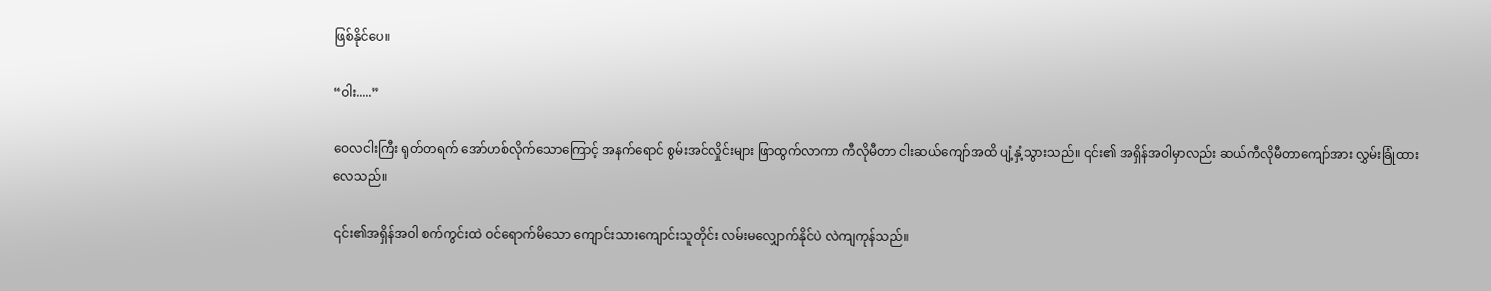ဖြစ်နိုင်ပေ။

“ဝါး.....”

ဝေလငါးကြီး ရုတ်တရက် အော်ဟစ်လိုက်သောကြောင့် အနက်ရောင် စွမ်းအင်လှိုင်းများ ဖြာထွက်လာကာ ကီလိုမီတာ ငါးဆယ်ကျော်အထိ ပျံ့နှံ့သွားသည်။ ၎င်း၏ အရှိန်အဝါမှာလည်း ဆယ်ကီလိုမီတာကျော်အား လွှမ်းခြုံထားလေသည်။

၎င်း၏အရှိန်အဝါ စက်ကွင်းထဲ ဝင်ရောက်မိသော ကျောင်းသားကျောင်းသူတိုင်း လမ်းမလျှောက်နိုင်ပဲ လဲကျကုန်သည်။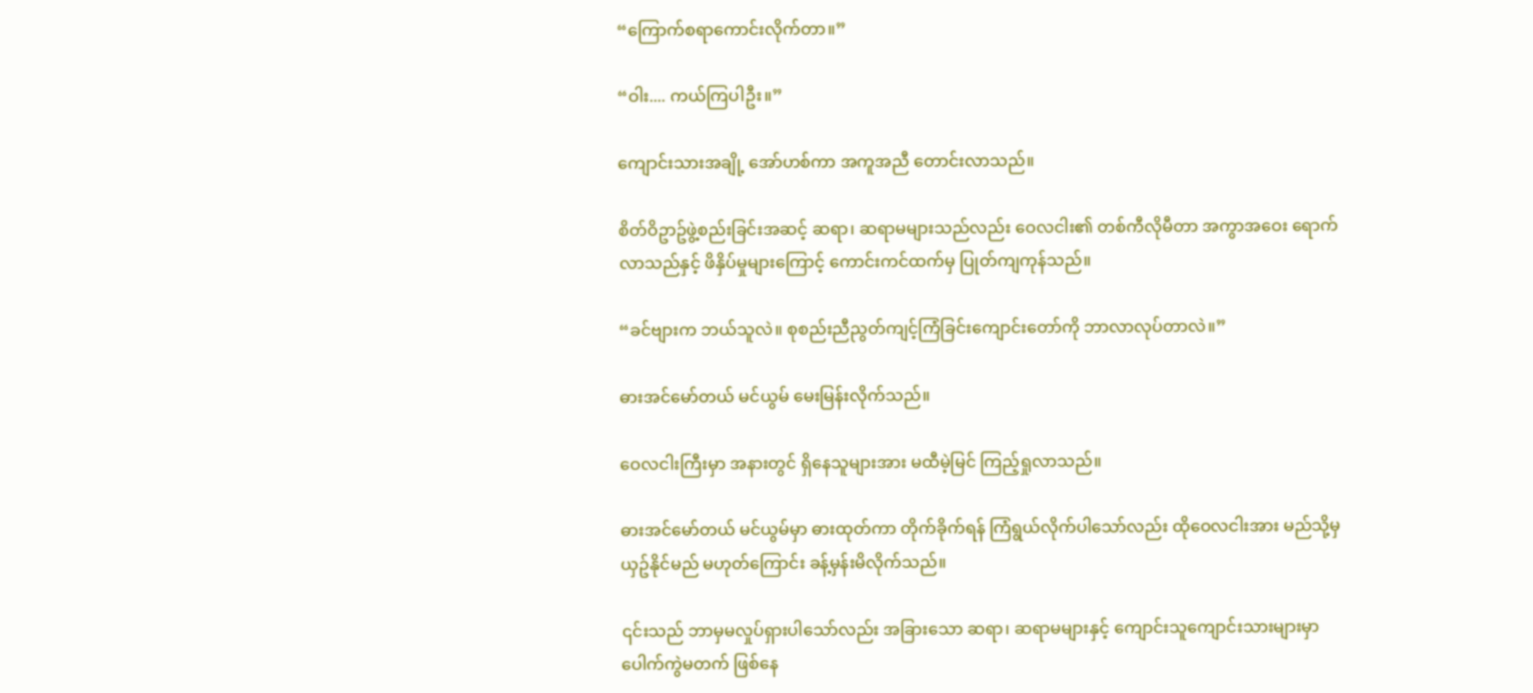“ကြောက်စရာကောင်းလိုက်တာ။”

“ဝါး.... ကယ်ကြပါဦး။”

ကျောင်းသားအချို့ အော်ဟစ်ကာ အကူအညီ တောင်းလာသည်။

စိတ်ဝိဥာဥ်ဖွဲ့စည်းခြင်းအဆင့် ဆရာ၊ ဆရာမများသည်လည်း ဝေလငါး၏ တစ်ကီလိုမီတာ အကွာအဝေး ရောက်လာသည်နှင့် ဖိနှိပ်မှုများကြောင့် ကောင်းကင်ထက်မှ ပြုတ်ကျကုန်သည်။

“ခင်ဗျားက ဘယ်သူလဲ။ စုစည်းညီညွတ်ကျင့်ကြံခြင်းကျောင်းတော်ကို ဘာလာလုပ်တာလဲ။”

ဓားအင်မော်တယ် မင်ယွမ် မေးမြန်းလိုက်သည်။

ဝေလငါးကြီးမှာ အနားတွင် ရှိနေသူများအား မထီမဲ့မြင် ကြည့်ရှုလာသည်။

ဓားအင်မော်တယ် မင်ယွမ်မှာ ဓားထုတ်ကာ တိုက်ခိုက်ရန် ကြံရွယ်လိုက်ပါသော်လည်း ထိုဝေလငါးအား မည်သို့မှ ယှဥ်နိုင်မည် မဟုတ်ကြောင်း ခန့်မှန်းမိလိုက်သည်။

၎င်းသည် ဘာမှမလှုပ်ရှားပါသော်လည်း အခြားသော ဆရာ၊ ဆရာမများနှင့် ကျောင်းသူကျောင်းသားများမှာ ပေါက်ကွဲမတက် ဖြစ်နေ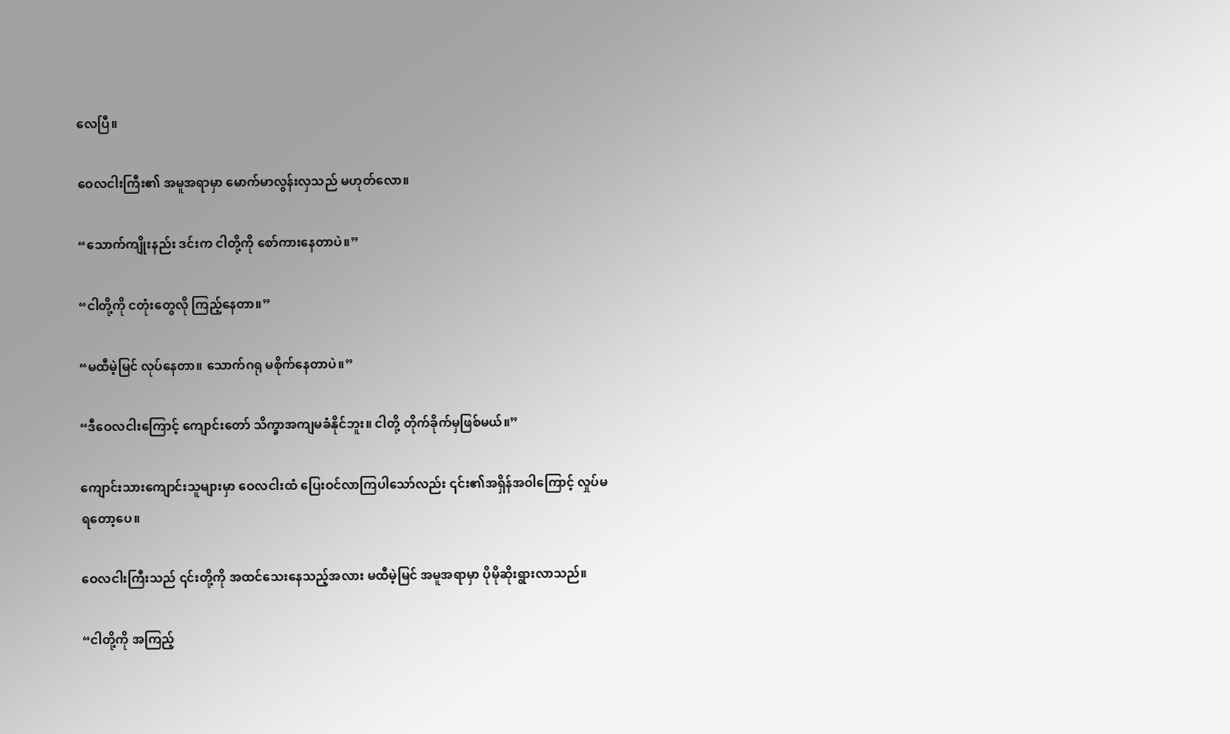လေပြီ။

ဝေလငါးကြီး၏ အမူအရာမှာ မောက်မာလွန်းလှသည် မဟုတ်လော။

“သောက်ကျိုးနည်း ဒင်းက ငါတို့ကို စော်ကားနေတာပဲ။”

“ငါတို့ကို ငတုံးတွေလို ကြည့်နေတာ။”

“မထီမဲ့မြင် လုပ်နေတာ။ သောက်ဂရု မစိုက်နေတာပဲ။”

“ဒီဝေလငါးကြောင့် ကျောင်းတော် သိက္ခာအကျမခံနိုင်ဘူး။ ငါတို့ တိုက်ခိုက်မှဖြစ်မယ်။”

ကျောင်းသားကျောင်းသူများမှာ ဝေလငါးထံ ပြေးဝင်လာကြပါသော်လည်း ၎င်း၏အရှိန်အဝါကြောင့် လှုပ်မရတော့ပေ။

ဝေလငါးကြီးသည် ၎င်းတို့ကို အထင်သေးနေသည့်အလား မထီမဲ့မြင် အမူအရာမှာ ပိုမိုဆိုးရွားလာသည်။

“ငါတို့ကို အကြည့်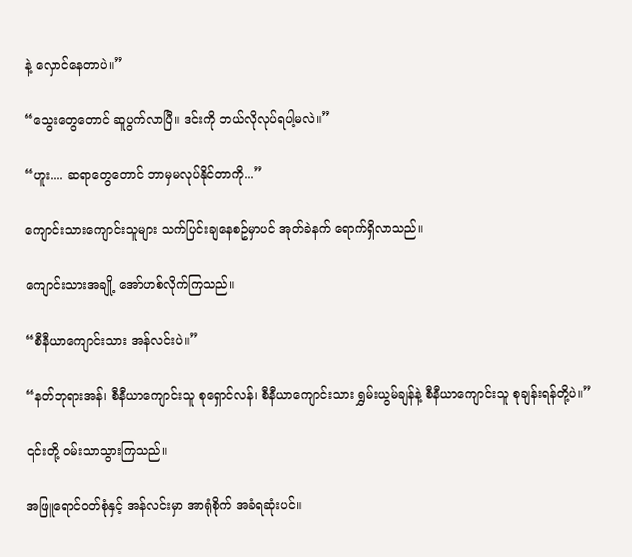နဲ့ လှောင်နေတာပဲ။”

“သွေးတွေတောင် ဆူပွက်လာပြီ။ ဒင်းကို ဘယ်လိုလုပ်ရပါ့မလဲ။”

“ဟူး.... ဆရာတွေတောင် ဘာမှမလုပ်နိုင်တာကို...”

ကျောင်းသားကျောင်းသူများ သက်ပြင်းချနေစဥ်မှာပင် အုတ်ခဲနက် ရောက်ရှိလာသည်။

ကျောင်းသားအချို့ အော်ဟစ်လိုက်ကြသည်။

“စီနီယာကျောင်းသား အန်လင်းပဲ။”

“နတ်ဘုရားအန်၊ စီနီယာကျောင်းသူ စုရှောင်လန်၊ စီနီယာကျောင်းသား ရွှမ်းယွမ်ချန်နဲ့ စီနီယာကျောင်းသူ စုချန်းရန်တို့ပဲ။”

၎င်းတို့ ဝမ်းသာသွားကြသည်။

အဖြူရောင်ဝတ်စုံနှင့် အန်လင်းမှာ အာရုံစိုက် အခံရဆုံးပင်။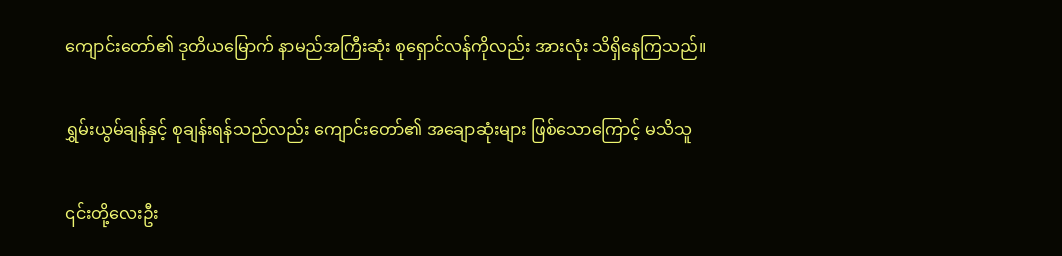ကျောင်းတော်၏ ဒုတိယမြောက် နာမည်အကြီးဆုံး စုရှောင်လန်ကိုလည်း အားလုံး သိရှိနေကြသည်။

ရွှမ်းယွမ်ချန်နှင့် စုချန်းရန်သည်လည်း ကျောင်းတော်၏ အချောဆုံးများ ဖြစ်သောကြောင့် မသိသူ

၎င်းတို့လေးဦး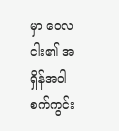မှာ ဝေလငါး၏ အရှိန်အဝါ စက်ကွင်း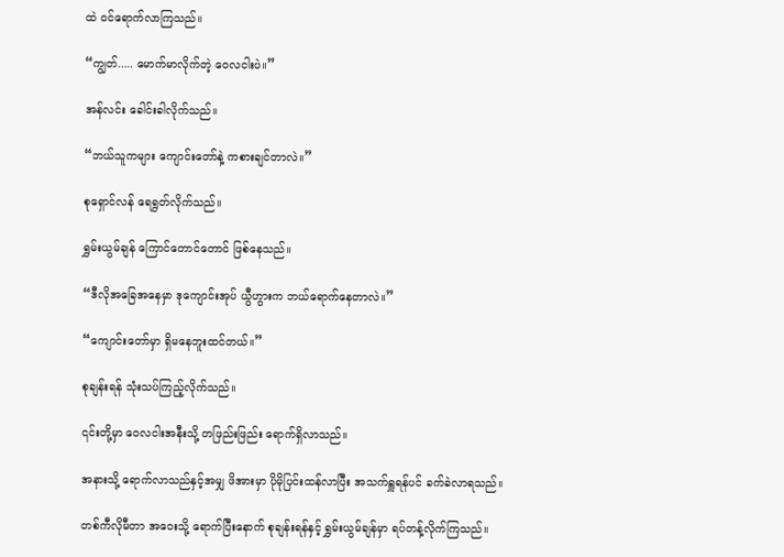ထဲ ဝင်ရောက်လာကြသည်။

“ကျွတ်..... မောက်မာလိုက်တဲ့ ဝေလငါးပဲ။”

အန်လင်း ခေါင်းခါလိုက်သည်။

“ဘယ်သူကများ ကျောင်းတော်နဲ့ ကစားချင်တာလဲ။”

စုရှောင်လန် ရေရွတ်လိုက်သည်။

ရွှမ်းယွမ်ချန် ကြောင်တောင်တောင် ဖြစ်နေသည်။

“ဒီလိုအခြေအနေမှာ ဒုကျောင်းအုပ် ယွီဟွားက ဘယ်ရောက်နေတာလဲ။”

“ကျောင်းတော်မှာ ရှိမနေဘူးထင်တယ်။”

စုချန်းရန် သုံးသပ်ကြည့်လိုက်သည်။

၎င်းတို့မှာ ဝေလငါးအနီးသို့ တဖြည်းဖြည်း ရောက်ရှိလာသည်။

အနားသို့ ရောက်လာသည်နှင့်အမျှ ဖိအားမှာ ပိုမိုပြင်းထန်လာပြီး အသက်ရှူရန်ပင် ခက်ခဲလာရသည်။

တစ်ကီလိုမီတာ အဝေးသို့ ရောက်ပြီးနောက် စုချန်းရန်နှင့် ရွှမ်းယွမ်ချန်မှာ ရပ်တန့်လိုက်ကြသည်။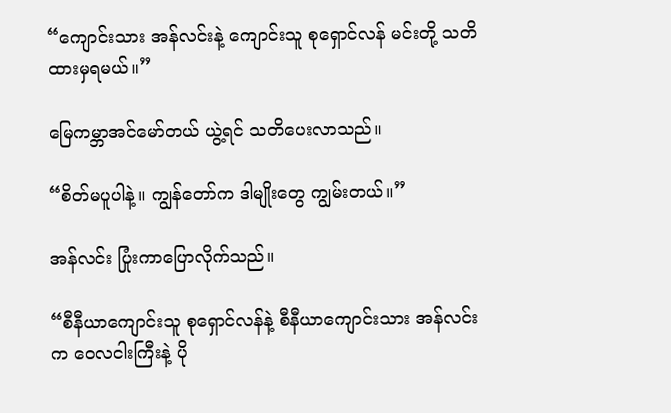“ကျောင်းသား အန်လင်းနဲ့ ကျောင်းသူ စုရှောင်လန် မင်းတို့ သတိထားမှရမယ်။”

မြေကမ္ဘာအင်မော်တယ် ယွဲ့ရင် သတိပေးလာသည်။

“စိတ်မပူပါနဲ့။ ကျွန်တော်က ဒါမျိုးတွေ ကျွမ်းတယ်။”

အန်လင်း ပြုံးကာပြောလိုက်သည်။

“စီနီယာကျောင်းသူ စုရှောင်လန်နဲ့ စီနီယာကျောင်းသား အန်လင်းက ဝေလငါးကြီးနဲ့ ပို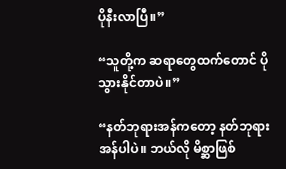ပိုနီးလာပြီ။”

“သူတို့က ဆရာတွေထက်တောင် ပိုသွားနိုင်တာပဲ။”

“နတ်ဘုရားအန်ကတော့ နတ်ဘုရားအန်ပါပဲ။ ဘယ်လို မိစ္ဆာဖြစ်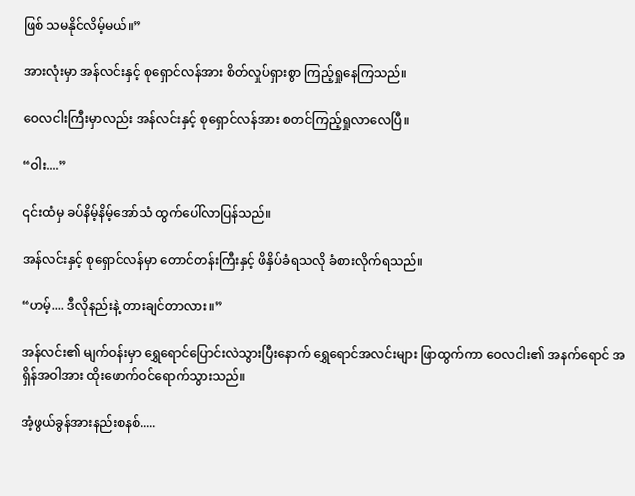ဖြစ် သမနိုင်လိမ့်မယ်။”

အားလုံးမှာ အန်လင်းနှင့် စုရှောင်လန်အား စိတ်လှုပ်ရှားစွာ ကြည့်ရှုနေကြသည်။

ဝေလငါးကြီးမှာလည်း အန်လင်းနှင့် စုရှောင်လန်အား စတင်ကြည့်ရှုလာလေပြီ။

“ဝါး....”

၎င်းထံမှ ခပ်နိမ့်နိမ့်အော်သံ ထွက်ပေါ်လာပြန်သည်။

အန်လင်းနှင့် စုရှောင်လန်မှာ တောင်တန်းကြီးနှင့် ဖိနှိပ်ခံရသလို ခံစားလိုက်ရသည်။

“ဟမ့်.... ဒီလိုနည်းနဲ့ တားချင်တာလား။”

အန်လင်း၏ မျက်ဝန်းမှာ ရွှေရောင်ပြောင်းလဲသွားပြီးနောက် ရွှေရောင်အလင်းများ ဖြာထွက်ကာ ဝေလငါး၏ အနက်ရောင် အရှိန်အဝါအား ထိုးဖောက်ဝင်ရောက်သွားသည်။

အံ့ဖွယ်ခွန်အားနည်းစနစ်.....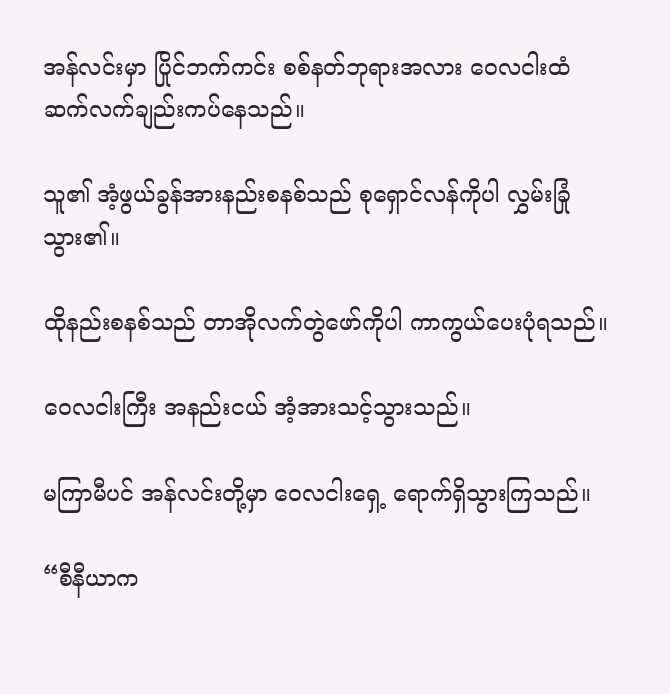အန်လင်းမှာ ပြိုင်ဘက်ကင်း စစ်နတ်ဘုရားအလား ဝေလငါးထံ ဆက်လက်ချည်းကပ်နေသည်။

သူ၏ အံ့ဖွယ်ခွန်အားနည်းစနစ်သည် စုရှောင်လန်ကိုပါ လွှမ်းခြုံသွား၏။

ထိုနည်းစနစ်သည် တာအိုလက်တွဲဖော်ကိုပါ ကာကွယ်ပေးပုံရသည်။

ဝေလငါးကြီး အနည်းငယ် အံ့အားသင့်သွားသည်။

မကြာမီပင် အန်လင်းတို့မှာ ဝေလငါးရှေ့ ရောက်ရှိသွားကြသည်။

“စီနီယာက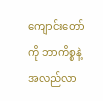ကျောင်းတော်ကို ဘာကိစ္စနဲ့ အလည်လာ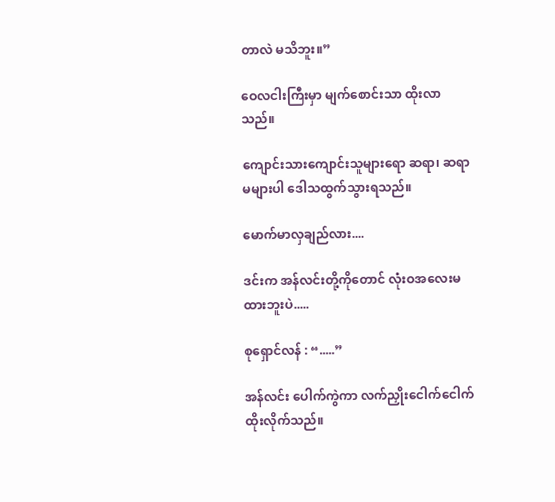တာလဲ မသိဘူး။”

ဝေလငါးကြီးမှာ မျက်စောင်းသာ ထိုးလာသည်။

ကျောင်းသားကျောင်းသူများရော ဆရာ၊ ဆရာမများပါ ဒေါသထွက်သွားရသည်။

မောက်မာလှချည်လား....

ဒင်းက အန်လင်းတို့ကိုတောင် လုံးဝအလေးမထားဘူးပဲ.....

စုရှောင်လန် : “.....”

အန်လင်း ပေါက်ကွဲကာ လက်ညှိုးငေါက်ငေါက် ထိုးလိုက်သည်။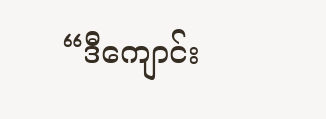“ဒီကျောင်း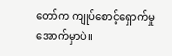တော်က ကျုပ်စောင့်ရှောက်မှု အောက်မှာပဲ။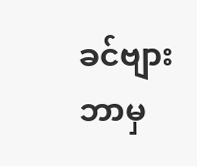ခင်ဗျား ဘာမှ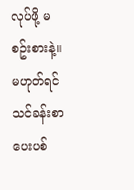လုပ်ဖို့ မစဥ်းစားနဲ့။ မဟုတ်ရင် သင်ခန်းစာ ပေးပစ်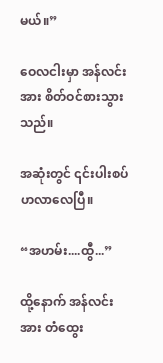မယ်။”

ဝေလငါးမှာ အန်လင်းအား စိတ်ဝင်စားသွားသည်။

အဆုံးတွင် ၎င်းပါးစပ်ဟလာလေပြီ။

“အဟမ်း....ထွီ...”

ထို့နောက် အန်လင်းအား တံထွေး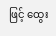ဖြင့် ထွေး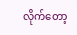လိုက်တော့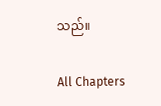သည်။

All Chapters